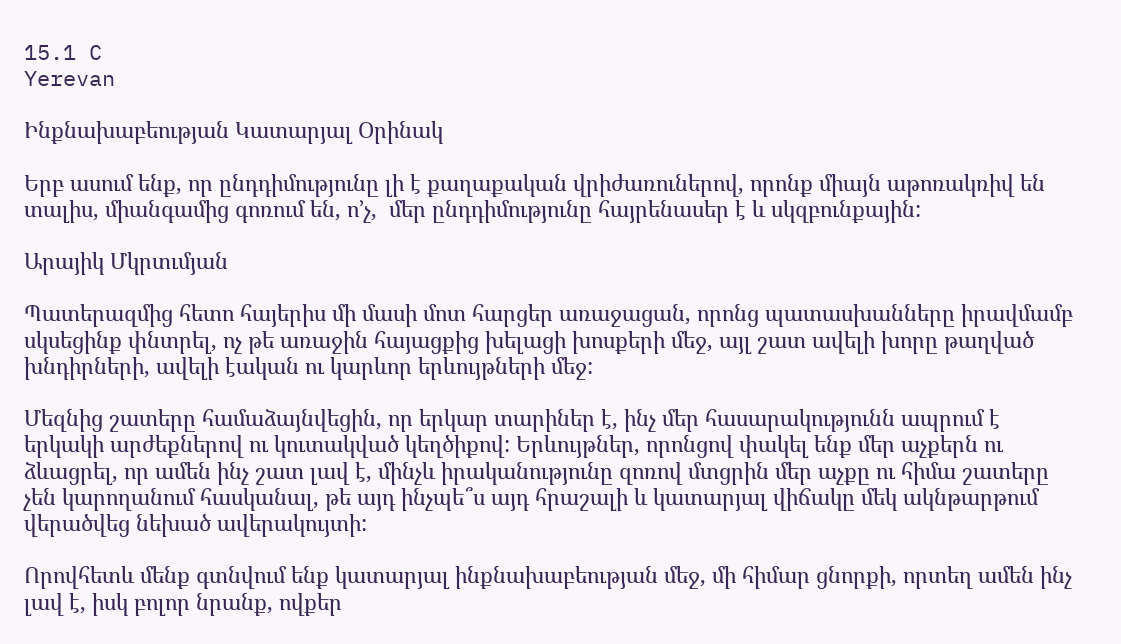15.1 C
Yerevan

Ինքնախաբեության Կատարյալ Օրինակ

Երբ ասում ենք, որ ընդդիմությունը լի է քաղաքական վրիժառուներով, որոնք միայն աթոռակռիվ են տալիս, միանգամից գոռում են, ո’չ,  մեր ընդդիմությունը հայրենասեր է և սկզբունքային:

Արայիկ Մկրտւմյան

Պատերազմից հետո հայերիս մի մասի մոտ հարցեր առաջացան, որոնց պատասխանները իրավմամբ սկսեցինք փնտրել, ոչ թե առաջին հայացքից խելացի խոսքերի մեջ, այլ շատ ավելի խորը թաղված խնդիրների, ավելի էական ու կարևոր երևույթների մեջ:

Մեզնից շատերը համաձայնվեցին, որ երկար տարիներ է, ինչ մեր հասարակությունն ապրում է երկակի արժեքներով ու կուտակված կեղծիքով: Երևույթներ, որոնցով փակել ենք մեր աչքերն ու ձևացրել, որ ամեն ինչ շատ լավ է, մինչև իրականությունը զոռով մտցրին մեր աչքը ու հիմա շատերը չեն կարողանում հասկանալ, թե այդ ինչպե՞ս այդ հրաշալի և կատարյալ վիճակը մեկ ակնթարթում վերածվեց նեխած ավերակույտի:

Որովհետև մենք գտնվում ենք կատարյալ ինքնախաբեության մեջ, մի հիմար ցնորքի, որտեղ ամեն ինչ լավ է, իսկ բոլոր նրանք, ովքեր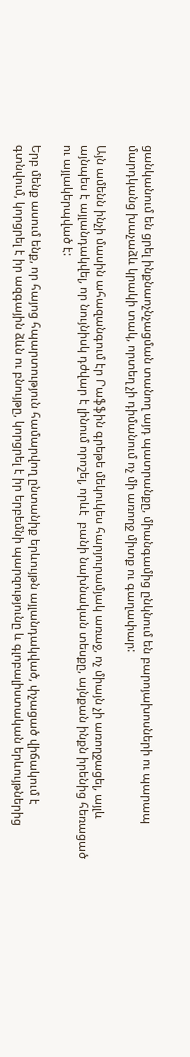ցանկանում են ցրել ինքնաոչնչացման տանող այդ պատրանքը, միանգամից ընկնում են բարոյախոսների ու պարապ մարդկանց խաչաձև կրակի տակ, որտեղ չի դիմանում ոչ մի առողջ միտք ու գաղափար:

Այն ամենն ինչի մասին ահազանգում էր Րաֆֆին գրեթե մեկուկես հարյուրամյակ առաջ, ոչ միայն չի առողջացել, այլև այնպես է այլանդակվել, որ նույնիսկ դժվար է լինում որոշել, որևէ  բանի նախնական տեսքը, այնքան ինքն իրենից հեռացած ու այլակերպված է:

Երբ մենք ասում ենք, որ հայոց հպարտություն համարվող ընտանիք երևույթն այլանդակված, փչացած վիճակում է գտնվում, կորցրել է իր ազգային ձևն ու բնույթը, կորցրել է իր երբեմնի պարզությունը և գլոբալիստական երևույթներից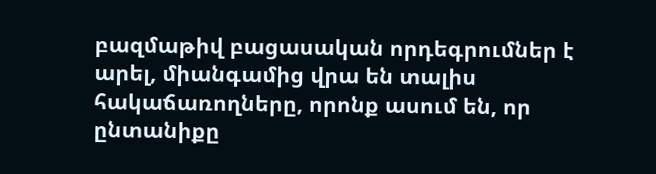բազմաթիվ բացասական որդեգրումներ է արել, միանգամից վրա են տալիս հակաճառողները, որոնք ասում են, որ ընտանիքը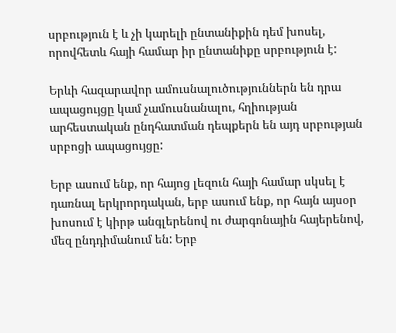սրբություն է և չի կարելի ընտանիքին դեմ խոսել, որովհետև հայի համար իր ընտանիքը սրբություն է:

Երևի հազարավոր ամուսնալուծություններն են դրա ապացույցը կամ չամուսնանալու, հղիության արհեստական ընդհատման դեպքերն են այդ սրբության սրբոցի ապացույցը:

Երբ ասում ենք, որ հայոց լեզուն հայի համար սկսել է դառնալ երկրորդական, երբ ասում ենք, որ հայն այսօր խոսում է կիրթ անգլերենով ու ժարգոնային հայերենով, մեզ ընդդիմանում են: Երբ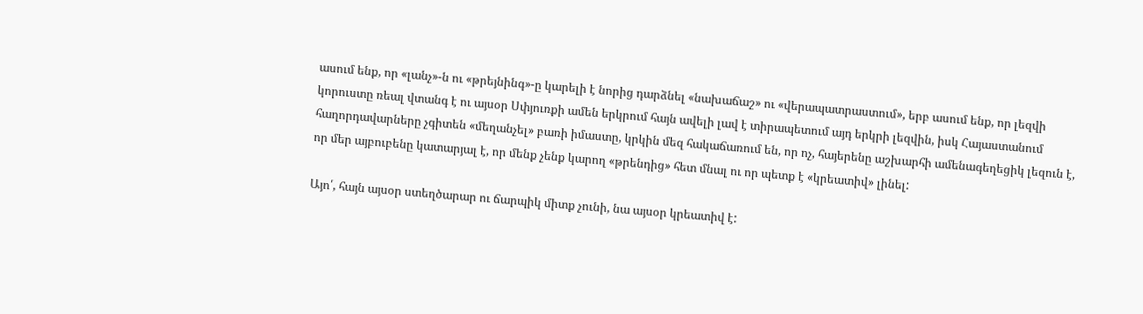ասում ենք, որ «լանչ»-ն ու «թրեյնինգ»-ը կարելի է նորից դարձնել «նախաճաշ» ու «վերապատրաստում», երբ ասում ենք, որ լեզվի կորուստը ռեալ վտանգ է ու այսօր Սփյուռքի ամեն երկրում հայն ավելի լավ է տիրապետում այդ երկրի լեզվին, իսկ Հայաստանում հաղորդավարները չգիտեն «մեղանչել» բառի իմաստը, կրկին մեզ հակաճառում են, որ ոչ, հայերենը աշխարհի ամենագեղեցիկ լեզուն է, որ մեր այբուբենը կատարյալ է, որ մենք չենք կարող «թրենդից» հետ մնալ ու որ պետք է «կրեատիվ» լինել:

Այո՛, հայն այսօր ստեղծարար ու ճարպիկ միտք չունի, նա այսօր կրեատիվ է: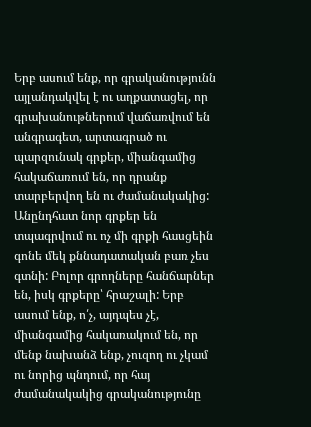Երբ ասում ենք, որ գրականությունն այլանդակվել է ու աղքատացել, որ գրախանութներում վաճառվում են անգրագետ, արտագրած ու պարզունակ գրքեր, միանգամից հակաճառում են, որ դրանք տարբերվող են ու ժամանակակից: Անընդհատ նոր գրքեր են տպագրվում ու ոչ մի գրքի հասցեին գոնե մեկ քննադատական բառ չես գտնի: Բոլոր գրողները հանճարներ են, իսկ գրքերը՝ հրաշալի: Երբ ասում ենք, ո՛չ, այդպես չէ, միանգամից հակառակում են, որ մենք նախանձ ենք, չուզող ու չկամ ու նորից պնդում, որ հայ ժամանակակից գրականությունը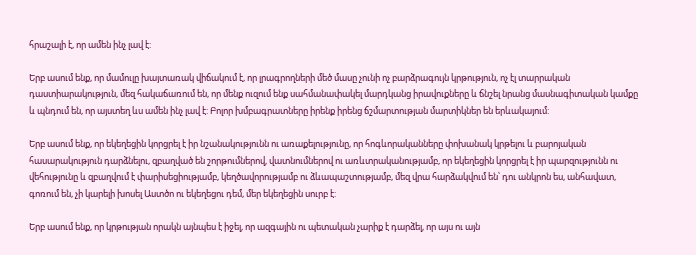հրաշալի է, որ ամեն ինչ լավ է:

Երբ ասում ենք, որ մամուլը խայտառակ վիճակում է, որ լրագրողների մեծ մասը չունի ոչ բարձրագույն կրթություն, ոչ էլ տարրական դաստիարակություն, մեզ հակաճառում են, որ մենք ուզում ենք սահմանափակել մարդկանց իրավուքները և ճնշել նրանց մասնագիտական կամքը և պնդում են, որ այստեղ ևս ամեն ինչ լավ է: Բոլոր խմբագրատները իրենք իրենց ճշմարտության մարտիկներ են երևակայում:

Երբ ասում ենք, որ եկեղեցին կորցրել է իր նշանակությունն ու առաքելությունը, որ հոգևորականները փոխանակ կրթելու և բարոյական հասարակություն դարձնելու, զբաղված են շորթումներով, վատնումներով ու առևտրականությամբ, որ եկեղեցին կորցրել է իր պարզությունն ու վեհությունը և զբաղվում է փարիսեցիությամբ, կեղծավորությամբ ու ձևապաշտությամբ, մեզ վրա հարձակվում են՝ դու անկրոն ես, անհավատ, գոռում են, չի կարելի խոսել Աստծո ու եկեղեցու դեմ, մեր եկեղեցին սուրբ է:

Երբ ասում ենք, որ կրթության որակն այնպես է իջել, որ ազգային ու պետական չարիք է դարձել, որ այս ու այն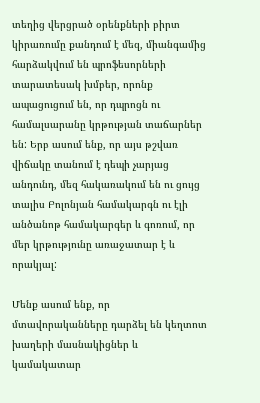տեղից վերցրած օրենքների բիրտ կիրառումը քանդում է մեզ, միանգամից հարձակվում են պրոֆեսորների տարատեսակ խմբեր, որոնք ապացուցում են, որ դպրոցն ու համալսարանը կրթության տաճարներ են: Երբ ասում ենք, որ այս թշվառ վիճակը տանում է դեպի չարյաց անդունդ, մեզ հակառակում են ու ցույց տալիս Բոլոնյան համակարգն ու էլի անծանոթ համակարգեր և գոռում, որ մեր կրթությունը առաջատար է և որակյալ:

Մենք ասում ենք, որ մտավորականները դարձել են կեղտոտ խաղերի մասնակիցներ և կամակատար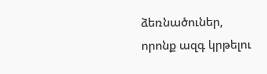ձեռնածուներ, որոնք ազգ կրթելու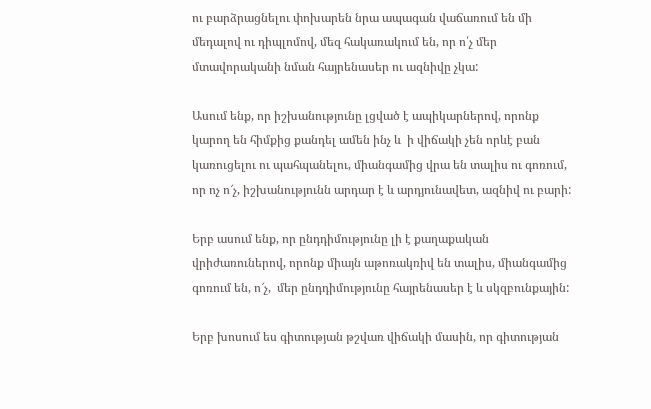ու բարձրացնելու փոխարեն նրա ապագան վաճառում են մի մեդալով ու դիպլոմով, մեզ հակառակում են, որ ո՛չ մեր մտավորականի նման հայրենասեր ու ազնիվը չկա:

Ասում ենք, որ իշխանությունը լցված է ապիկարներով, որոնք կարող են հիմքից քանդել ամեն ինչ և  ի վիճակի չեն որևէ բան կառուցելու ու պահպանելու, միանգամից վրա են տալիս ու գոռում, որ ոչ ո՜չ, իշխանությունն արդար է և արդյունավետ, ազնիվ ու բարի:

Երբ ասում ենք, որ ընդդիմությունը լի է քաղաքական վրիժառուներով, որոնք միայն աթոռակռիվ են տալիս, միանգամից գոռում են, ո՜չ,  մեր ընդդիմությունը հայրենասեր է և սկզբունքային:

Երբ խոսում ես գիտության թշվառ վիճակի մասին, որ գիտության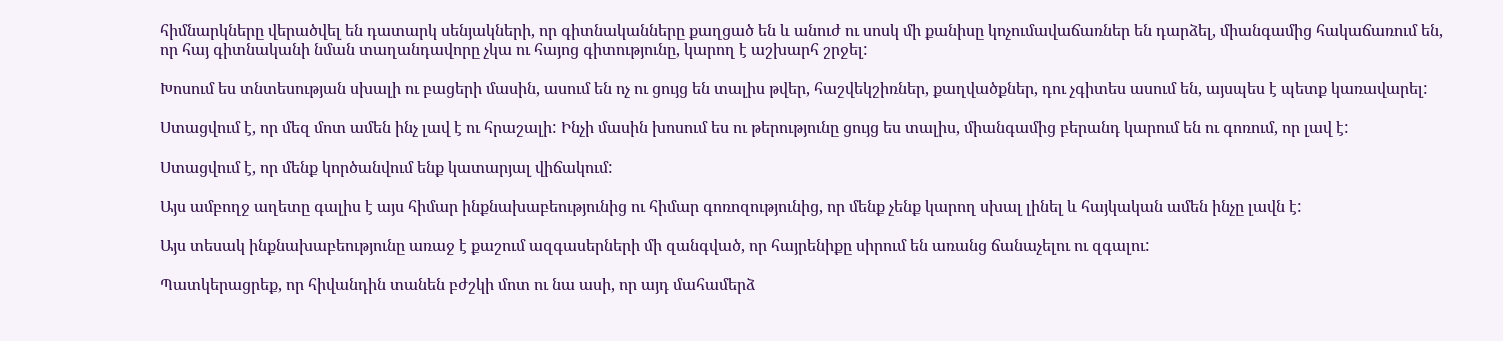հիմնարկները վերածվել են դատարկ սենյակների, որ գիտնականները քաղցած են և անուժ ու սոսկ մի քանիսը կոչումավաճառներ են դարձել, միանգամից հակաճառում են, որ հայ գիտնականի նման տաղանդավորը չկա ու հայոց գիտությունը, կարող է աշխարհ շրջել:

Խոսում ես տնտեսության սխալի ու բացերի մասին, ասում են ոչ ու ցույց են տալիս թվեր, հաշվեկշիռներ, քաղվածքներ, դու չգիտես ասում են, այսպես է պետք կառավարել:

Ստացվում է, որ մեզ մոտ ամեն ինչ լավ է ու հրաշալի: Ինչի մասին խոսում ես ու թերությունը ցույց ես տալիս, միանգամից բերանդ կարում են ու գոռում, որ լավ է:

Ստացվում է, որ մենք կործանվում ենք կատարյալ վիճակում:

Այս ամբողջ աղետը գալիս է այս հիմար ինքնախաբեությունից ու հիմար գոռոզությունից, որ մենք չենք կարող սխալ լինել և հայկական ամեն ինչը լավն է:

Այս տեսակ ինքնախաբեությունը առաջ է քաշում ազգասերների մի զանգված, որ հայրենիքը սիրում են առանց ճանաչելու ու զգալու:

Պատկերացրեք, որ հիվանդին տանեն բժշկի մոտ ու նա ասի, որ այդ մահամերձ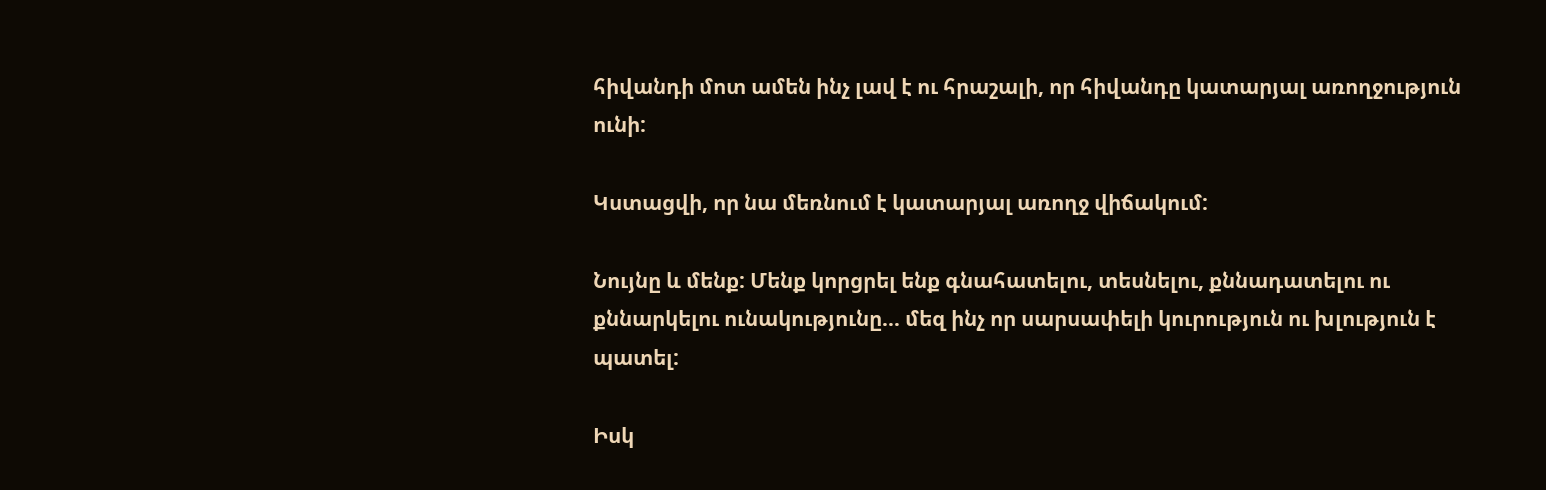հիվանդի մոտ ամեն ինչ լավ է ու հրաշալի, որ հիվանդը կատարյալ առողջություն ունի:

Կստացվի, որ նա մեռնում է կատարյալ առողջ վիճակում:

Նույնը և մենք: Մենք կորցրել ենք գնահատելու, տեսնելու, քննադատելու ու քննարկելու ունակությունը… մեզ ինչ որ սարսափելի կուրություն ու խլություն է պատել:

Իսկ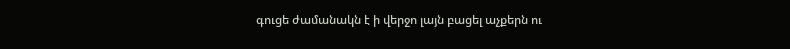գուցե ժամանակն է ի վերջո լայն բացել աչքերն ու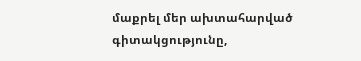մաքրել մեր ախտահարված գիտակցությունը,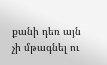քանի դեռ այն չի մթագնել ու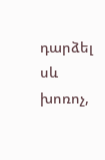դարձել սև խոռոչ,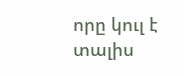որը կուլ է տալիս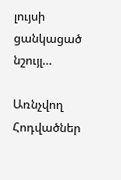լույսի ցանկացած նշույլ…

Առնչվող Հոդվածներ